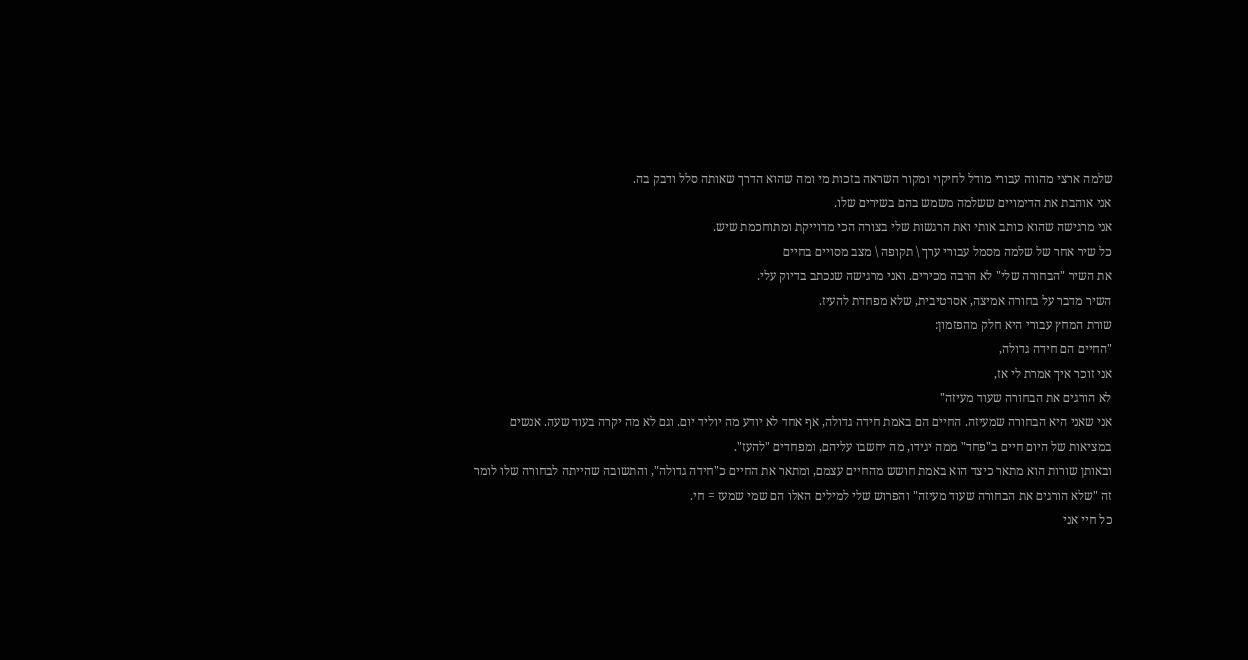שלמה ארצי מהווה עבורי מודל לחיקוי ומקור השראה בזכות מי ומה שהוא הדרך שאותה סלל ודבק בה.
אני אוהבת את הדימויים ששלמה משמש בהם בשירים שלו.
אני מרגישה שהוא כותב אותי ואת הרגשות שלי בצורה הכי מדוייקת ומתוחכמת שיש.
כל שיר אחר של שלמה מסמל עבורי ערך \ תקופה \ מצב מסויים בחיים
את השיר "הבחורה שלי" לא הרבה מכירים. ואני מרגישה שנכתב בדיוק עלי.
השיר מדבר על בחורה אמיצה, אסרטיבית, שלא מפחדת להעיז.
שורת המחץ עבורי היא חלק מהפזמון:
"החיים הם חידה גדולה,
אני זוכר איך אמרת לי אז,
לא הורגים את הבחורה שעוד מעיזה"
אני שאני היא הבחורה שמעיזה. החיים הם באמת חידה גדולה, אף אחד לא יודע מה יוליד יום. וגם לא מה יקרה בעוד שעה. אנשים במציאות של היום חיים ב"פחד" ממה יגידו, מה יחשבו עליהם, ומפחדים "להעז".
ובאותן שורות הוא מתאר כיצד הוא באמת חושש מהחיים עצמם, ומתאר את החיים כ"חידה גדולה", והתשובה שהייתה לבחורה שלו לומר זה "שלא הורגים את הבחורה שעוד מעיזה" והפרוש שלי למילים האלו הם שמי שמעז = חי.
כל חיי אני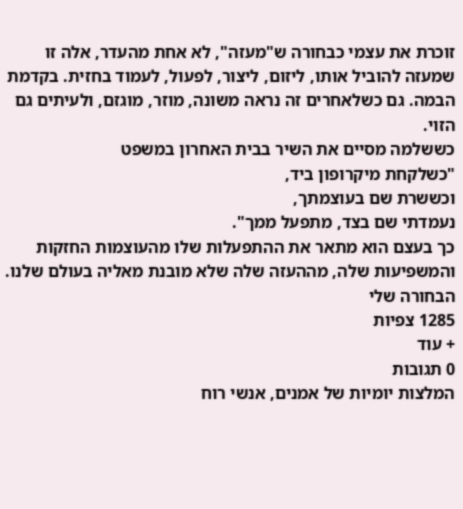זוכרת את עצמי כבחורה ש"מעזה", לא אחת מהעדר, אלה זו שמעזה להוביל אותו, ליזום, ליצור, לפעול, לעמוד בחזית. בקדמת הבמה. גם כשלאחרים זה נראה משונה, מוזר, מוגזם, ולעיתים גם הזוי.
כששלמה מסיים את השיר בבית האחרון במשפט
"כשלקחת מיקרופון ביד,
וכששרת שם בעוצמתך,
נעמדתי שם בצד, מתפעל ממך".
כך בעצם הוא מתאר את ההתפעלות שלו מהעוצמות החזקות והמשפיעות שלה, מההעזה שלה שלא מובנת מאליה בעולם שלנו.
הבחורה שלי
1285 צפיות
+ עוד
0 תגובות
המלצות יומיות של אמנים, אנשי רוח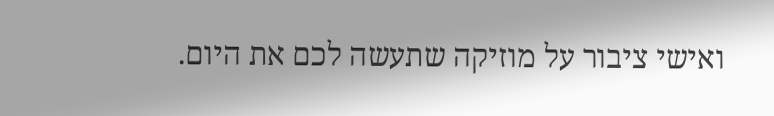ואישי ציבור על מוזיקה שתעשה לכם את היום.